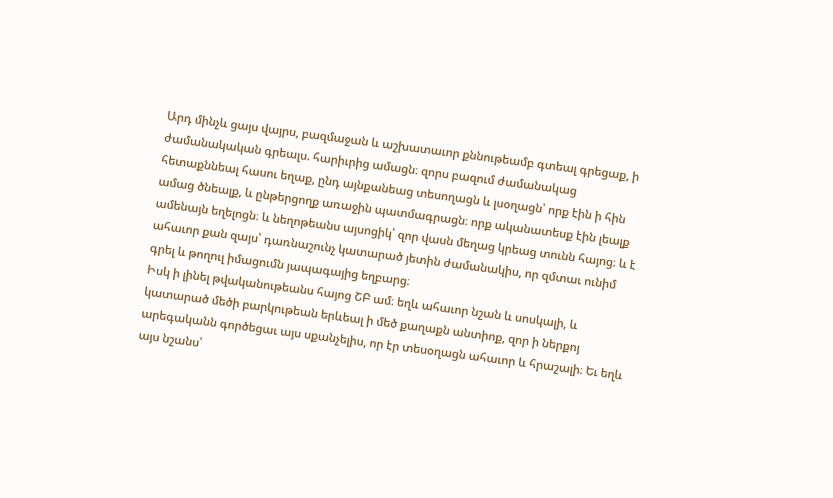Արդ մինչև ցայս վայրս, բազմաջան և աշխատաւոր քննութեամբ գտեալ գրեցաք, ի ժամանակական գրեալս. հարիւրից ամացն։ զորս բազում ժամանակաց հետաքննեալ հասու եղաք, ընդ այնքանեաց տեսողացն և լսօղացն՝ որք էին ի հին ամաց ծնեալք, և ընթերցողք առաջին պատմագրացն։ որք ականատեսք էին լեալք ամենայն եղելոցն։ և նեղոթեանս այսոցիկ՝ զոր վասն մեղաց կրեաց տունն հայոց։ և է ահաւոր քան զայս՝ դառնաշունչ կատարած յետին ժամանակիս, որ զմտաւ ունիմ գրել և թողուլ իմացումն յապագայից եղբարց։
Իսկ ի լինել թվականութեանս հայոց ՇԲ ամ։ եղև ահաւոր նշան և սոսկալի, և կատարած մեծի բարկութեան երևեալ ի մեծ քաղաքն անտիոք, զոր ի ներքոյ արեգականն գործեցաւ այս սքանչելիս, որ էր տեսօղացն ահաւոր և հրաշալի։ Եւ եղև այս նշանս՝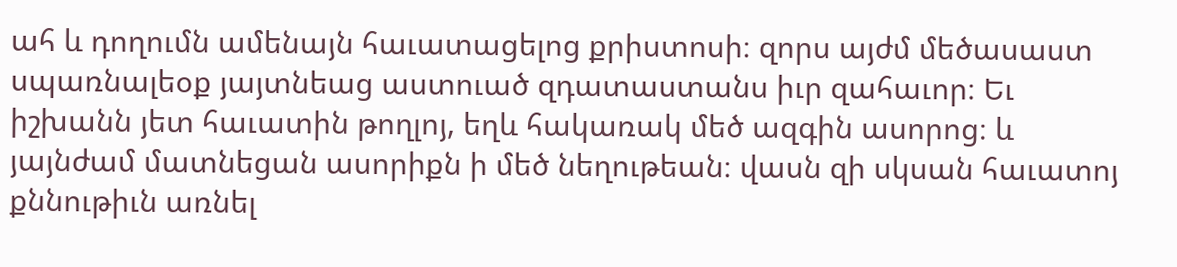ահ և դողումն ամենայն հաւատացելոց քրիստոսի։ զորս այժմ մեծասաստ սպառնալեօք յայտնեաց աստուած զդատաստանս իւր զահաւոր։ Եւ իշխանն յետ հաւատին թողլոյ, եղև հակառակ մեծ ազգին ասորոց։ և յայնժամ մատնեցան ասորիքն ի մեծ նեղութեան։ վասն զի սկսան հաւատոյ քննութիւն առնել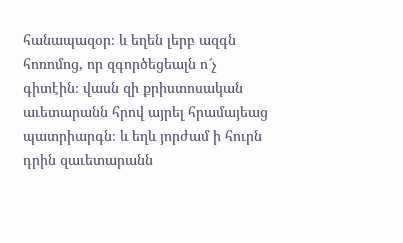հանապազօր։ և եղեն լերբ ազգն հոռոմոց, որ զգործեցեալն ո՜չ գիտէին։ վասն զի քրիստոսական աւետարանն հրով այրել հրամայեաց պատրիարգն։ և եղև յորժամ ի հուրն դրին զաւետարանն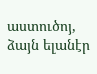աստուծոյ, ձայն ելանէր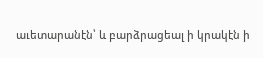աւետարանէն՝ և բարձրացեալ ի կրակէն ի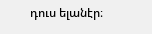դուս ելանէր։